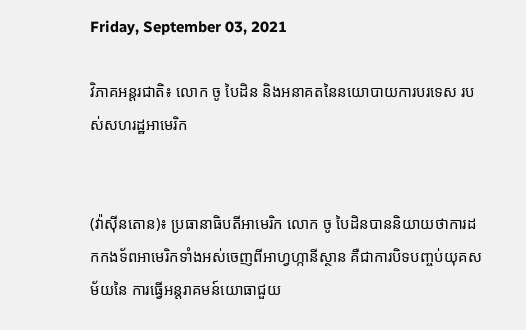Friday, September 03, 2021

វិភាគអន្តរជាតិ៖ លោក ចូ បៃដិន និងអនាគតនៃនយោបាយការបរទេស របស់សហរដ្ឋអាមេរិក


(វ៉ាស៊ីនតោន)៖ ប្រធានាធិបតីអាមេរិក លោក ចូ បៃដិនបាននិយាយថាការដកកងទ័ពអាមេរិកទាំងអស់ចេញពីអាហ្វហ្កានីស្ថាន គឺជាការបិទបញ្ចប់យុគសម័យនៃ ការធ្វើអន្តរាគមន៍យោធាជួយ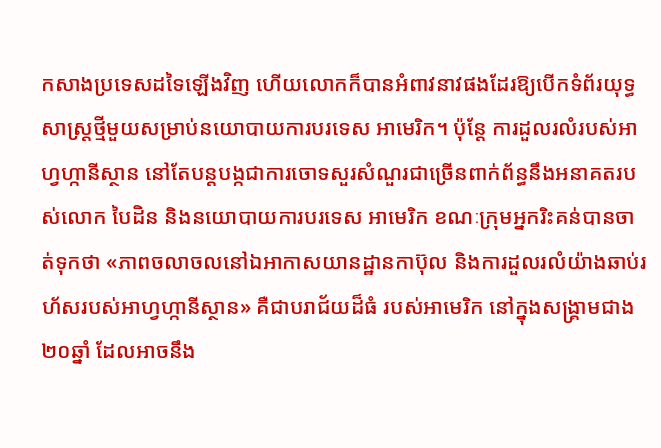កសាងប្រទេសដទៃឡើងវិញ ហើយលោកក៏បានអំពាវនាវផងដែរឱ្យបើកទំព័រយុទ្ធសាស្ត្រថ្មីមួយសម្រាប់នយោបាយការបរទេស អាមេរិក។ ប៉ុន្តែ ការដួលរលំរបស់អាហ្វហ្កានីស្ថាន នៅតែបន្តបង្កជាការចោទសួរសំណួរជាច្រើនពាក់ព័ន្ធនឹងអនាគតរបស់លោក បៃដិន និងនយោបាយការបរទេស អាមេរិក ខណៈក្រុមអ្នករិះគន់បានចាត់ទុកថា «ភាពចលាចលនៅឯអាកាសយានដ្ឋានកាប៊ុល និងការដួលរលំយ៉ាងឆាប់រហ័សរបស់អាហ្វហ្កានីស្ថាន» គឺជាបរាជ័យដ៏ធំ របស់អាមេរិក នៅក្នុងសង្រ្គាមជាង២០ឆ្នាំ ដែលអាចនឹង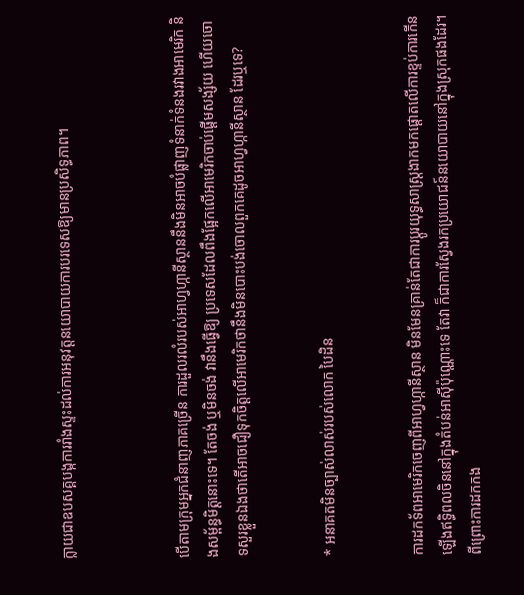ក្លាយជាឧបសគ្គបង្កការរាំងស្ទះដល់ការអនុវត្តនយោបាយការបរទេសឱ្យមានប្រសិទ្ធភាព។



បើតាមក្រុមអ្នកជំនាញភាគច្រើន ការដួលរលំរបស់អាហ្វហ្កានីស្ថាននឹងមិនអាចបំផ្លាញទំនាក់ទំនងរវាងអាមេរិក និងសម្ព័ន្ធមិត្តនោះទេ។ តែចង់ ឬមិនចង់ វានឹងធ្វើឱ្យ ប្រទេសដែលពឹងផ្អែកលើអាមេរិកចាប់ផ្ដើមសង្ស័យ ហើយចោទសួរខ្លួនឯងថាតើអាចជឿទុកចិត្តលើអាមេរិកថានឹងមិនបោះបង់ចោលពួកគេដូចអាហ្វហ្កានីស្ថាន ដែរឬទេ?


* អនាគតមិនច្បាស់លាស់របស់លោក បៃដិន


ការដកទ័ពអាមេរិកចេញពីអាហ្វហ្កានីស្ថាន មិនមែនគ្រាន់តែជាការប្ដូរយុទ្ធសាស្ត្រងាកមកផ្តោតលើការខ្ទប់ការកើនឡើងឥទ្ធិពលចិននៅក្នុងតំបន់អាស៊ីប៉ុណ្ណោះទេ តែវា ក៏ជាការស្វែងរកប្រយោជន៍នយោបាយនៅក្នុងស្រុកផងដែរ។ ពីព្រោះការដកកង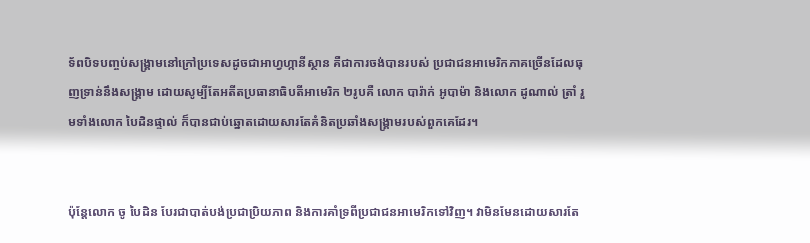ទ័ពបិទបញ្ចប់សង្រ្គាមនៅក្រៅប្រទេសដូចជាអាហ្វហ្កានីស្ថាន គឺជាការចង់បានរបស់ ប្រជាជនអាមេរិកភាគច្រើនដែលធុញទ្រាន់នឹងសង្រ្គាម ដោយសូម្បីតែអតីតប្រធានាធិបតីអាមេរិក ២រូបគឺ លោក បារ៉ាក់ អូបាម៉ា និងលោក ដូណាល់ ត្រាំ រួមទាំងលោក បៃដិនផ្ទាល់ ក៏បានជាប់ឆ្នោតដោយសារតែគំនិតប្រឆាំងសង្រ្គាមរបស់ពួកគេដែរ។


ប៉ុន្តែលោក ចូ បៃដិន បែរជាបាត់បង់ប្រជាប្រិយភាព និងការគាំទ្រពីប្រជាជនអាមេរិកទៅវិញ។ វាមិនមែនដោយសារតែ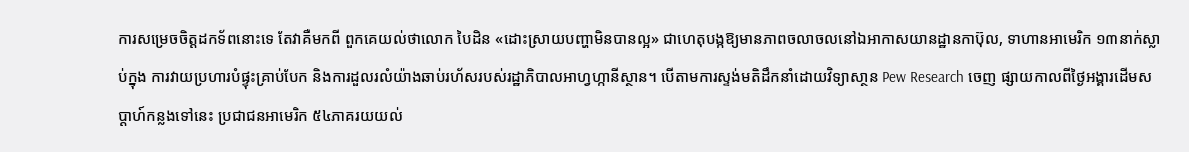ការសម្រេចចិត្តដកទ័ពនោះទេ តែវាគឺមកពី ពួកគេយល់ថាលោក បៃដិន «ដោះស្រាយបញ្ហាមិនបានល្អ» ជាហេតុបង្កឱ្យមានភាពចលាចលនៅឯអាកាសយានដ្ឋានកាប៊ុល, ទាហានអាមេរិក ១៣នាក់ស្លាប់ក្នុង ការវាយប្រហារបំផ្ទុះគ្រាប់បែក និងការដួលរលំយ៉ាងឆាប់រហ័សរបស់រដ្ឋាភិបាលអាហ្វហ្កានីស្ថាន។ បើតាមការស្ទង់មតិដឹកនាំដោយវិទ្យាសា្ថន Pew Research ចេញ ផ្សាយកាលពីថ្ងៃអង្គារដើមសប្ដាហ៍កន្លងទៅនេះ ប្រជាជនអាមេរិក ៥៤ភាគរយយល់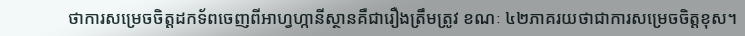ថាការសម្រេចចិត្តដកទ័ពចេញពីអាហ្វហ្កានីស្ថានគឺជារឿងត្រឹមត្រូវ ខណៈ ៤២ភាគរយថាជាការសម្រេចចិត្តខុស។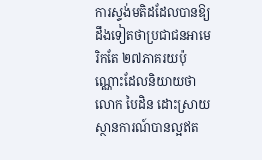ការស្ទង់មតិដដែលបានឱ្យដឹងទៀតថាប្រជាជនអាមេរិកតែ ២៧ភាគរយប៉ុណ្ណោះដែលនិយាយថាលោក បៃដិន ដោះស្រាយស្ថានការណ៍បានល្អឥត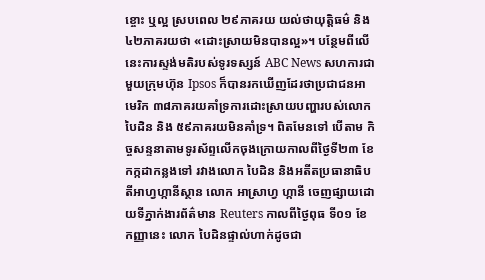ខ្ចោះ ឬល្អ ស្របពេល ២៩ភាគរយ យល់ថាយុត្តិធម៌ និង ៤២ភាគរយថា «ដោះស្រាយមិនបានល្អ»។ បន្ថែមពីលើនេះការស្ទង់មតិរបស់ទូរទស្សន៍ ABC News សហការជាមួយក្រុមហ៊ុន Ipsos ក៏បានរកឃើញដែរថាប្រជាជនអាមេរិក ៣៨ភាគរយគាំទ្រការដោះស្រាយបញ្ហារបស់លោក បៃដិន និង ៥៩ភាគរយមិនគាំទ្រ។ ពិតមែនទៅ បើតាម កិច្ចសន្ទនាតាមទូរស័ព្ទលើកចុងក្រោយកាលពីថ្ងៃទី២៣ ខែកក្កដាកន្លងទៅ រវាងលោក បៃដិន និងអតីតប្រធានាធិបតីអាហ្វហ្កានីស្ថាន លោក អាស្រាហ្វ ហ្កានី ចេញផ្សាយដោយទីភ្នាក់ងារព័ត៌មាន Reuters កាលពីថ្ងៃពុធ ទី០១ ខែកញ្ញានេះ លោក បៃដិនផ្ទាល់ហាក់ដូចជា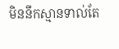មិននឹកស្មានទាល់តែ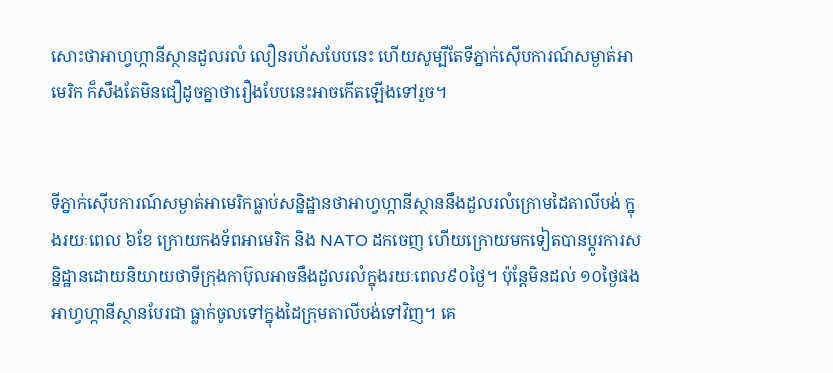សោះថាអាហ្វហ្កានីស្ថានដួលរលំ លឿនរហ័សបែបនេះ ហើយសូម្បីតែទីភ្នាក់ស៊ើបការណ៍សម្ងាត់អាមេរិក ក៏សឹងតែមិនជឿដូចគ្នាថារឿងបែបនេះអាចកើតឡើងទៅរួច។


ទីភ្នាក់ស៊ើបការណ៍សម្ងាត់អាមេរិកធ្លាប់សន្និដ្ឋានថាអាហ្វហ្កានីស្ថាននឹងដួលរលំក្រោមដៃតាលីបង់ ក្នុងរយៈពេល ៦ខែ ក្រោយកងទ័ពអាមេរិក និង NATO ដកចេញ ហើយក្រោយមកទៀតបានប្ដូរការសន្និដ្ឋានដោយនិយាយថាទីក្រុងកាប៊ុលអាចនឹងដួលរលំក្នុងរយៈពេល៩០ថ្ងៃ។ ប៉ុន្តែមិនដល់ ១០ថ្ងៃផង អាហ្វហ្កានីស្ថានបែរជា ធ្លាក់ចូលទៅក្នុងដៃក្រុមតាលីបង់ទៅវិញ។ គេ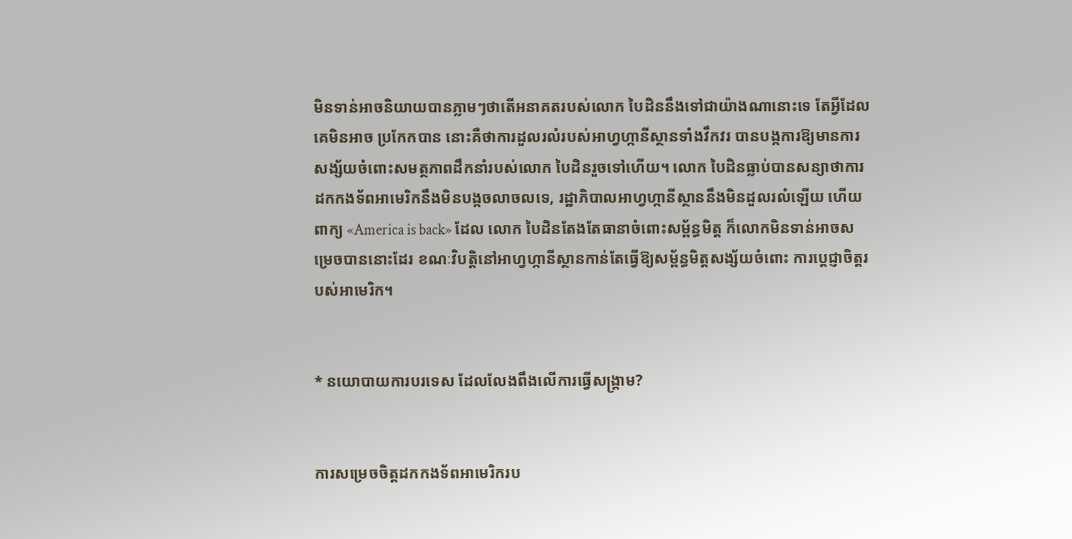មិនទាន់អាចនិយាយបានភ្លាមៗថាតើអនាគតរបស់លោក បៃដិននឹងទៅជាយ៉ាងណានោះទេ តែអ្វីដែលគេមិនអាច ប្រកែកបាន នោះគឺថាការដួលរលំរបស់អាហ្វហ្កានីស្ថានទាំងវឹកវរ បានបង្កការឱ្យមានការសង្ស័យចំពោះសមត្ថភាពដឹកនាំរបស់លោក បៃដិនរួចទៅហើយ។ លោក បៃដិនធ្លាប់បានសន្យាថាការដកកងទ័ពអាមេរិកនឹងមិនបង្កចលាចលទេ, រដ្ឋាភិបាលអាហ្វហ្កានីស្ថាននឹងមិនដួលរលំឡើយ ហើយពាក្យ «America is back» ដែល លោក បៃដិនតែងតែធានាចំពោះសម្ព័ន្ធមិត្ត ក៏លោកមិនទាន់អាចសម្រេចបាននោះដែរ ខណៈវិបត្តិនៅអាហ្វហ្កានីស្ថានកាន់តែធ្វើឱ្យសម្ព័ន្ធមិត្តសង្ស័យចំពោះ ការប្ដេជ្ញាចិត្តរបស់អាមេរិក។


* នយោបាយការបរទេស ដែលលែងពឹងលើការធ្វើសង្រ្គាម?


ការសម្រេចចិត្តដកកងទ័ពអាមេរិករប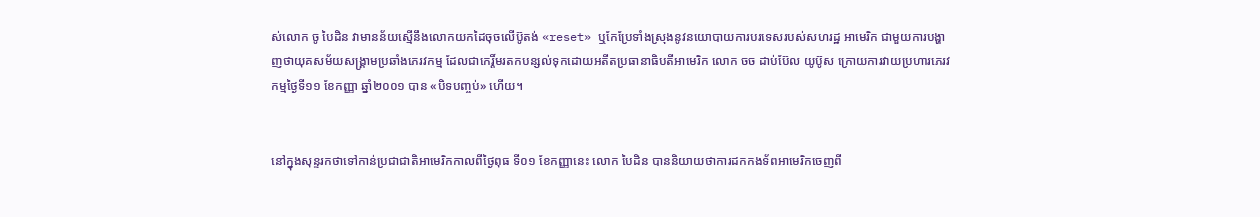ស់លោក ចូ បៃដិន វាមានន័យស្មើនឹងលោកយកដៃចុចលើប៊ូតង់ «reset» ឬកែប្រែទាំងស្រុងនូវនយោបាយការបរទេសរបស់សហរដ្ឋ អាមេរិក ជាមួយការបង្ហាញថាយុគសម័យសង្រ្គាមប្រឆាំងភេរវកម្ម ដែលជាកេរ្តិ៍មរតកបន្សល់ទុកដោយអតីតប្រធានាធិបតីអាមេរិក លោក ចច ដាប់ប៊ែល យូប៊ូស ក្រោយការវាយប្រហារភេរវកម្មថ្ងៃទី១១ ខែកញ្ញា ឆ្នាំ២០០១ បាន «បិទបញ្ចប់» ហើយ។


នៅក្នុងសុន្ទរកថាទៅកាន់ប្រជាជាតិអាមេរិកកាលពីថ្ងៃពុធ ទី០១ ខែកញ្ញានេះ លោក បៃដិន បាននិយាយថាការដកកងទ័ពអាមេរិកចេញពី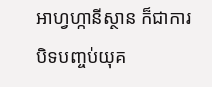អាហ្វហ្កានីស្ថាន ក៏ជាការ បិទបញ្ចប់យុគ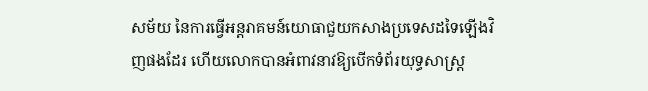សម័យ នៃការធ្វើអន្តរាគមន៍យោធាជួយកសាងប្រទេសដទៃឡើងវិញផងដែរ ហើយលោកបានអំពាវនាវឱ្យបើកទំព័រយុទ្ធសាស្ត្រ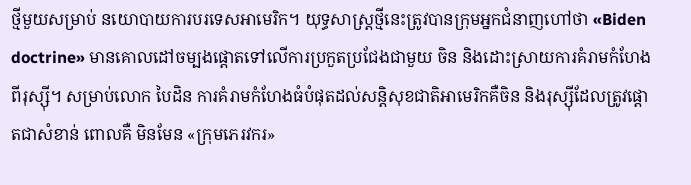ថ្មីមួយសម្រាប់ នយោបាយការបរទេសអាមេរិក។ យុទ្ធសាស្ត្រថ្មីនេះត្រូវបានក្រុមអ្នកជំនាញហៅថា «Biden doctrine» មានគោលដៅចម្បងផ្ដោតទៅលើការប្រកួតប្រជែងជាមួយ ចិន និងដោះស្រាយការគំរាមកំហែងពីរុស្ស៊ី។ សម្រាប់លោក បៃដិន ការគំរាមកំហែងធំបំផុតដល់សន្តិសុខជាតិអាមេរិកគឺចិន និងរុស្ស៊ីដែលត្រូវផ្ដោតជាសំខាន់ ពោលគឺ មិនមែន «ក្រុមភេរវករ»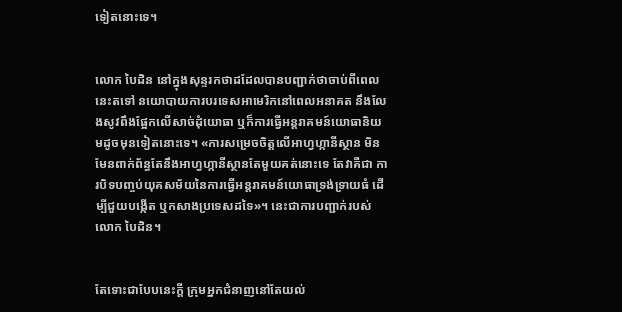ទៀតនោះទេ។


លោក បៃដិន នៅក្នុងសុន្ទរកថាដដែលបានបញ្ជាក់ថាចាប់ពីពេលនេះតទៅ នយោបាយការបរទេសអាមេរិកនៅពេលអនាគត នឹងលែងសូវពឹងផ្អែកលើសាច់ដុំយោធា ឬក៏ការធ្វើអន្តរាគមន៍យោធានិយមដូចមុនទៀតនោះទេ។ «ការសម្រេចចិត្តលើអាហ្វហ្កានីស្ថាន មិនមែនពាក់ព័ន្ធតែនឹងអាហ្វហ្កានីស្ថានតែមួយគត់នោះទេ តែវាគឺជា ការបិទបញ្ចប់យុគសម័យនៃការធ្វើអន្តរាគមន៍យោធាទ្រង់ទ្រាយធំ ដើម្បីជួយបង្កើត ឬកសាងប្រទេសដទៃ»។ នេះជាការបញ្ជាក់របស់លោក បៃដិន។


តែទោះជាបែបនេះក្ដី ក្រុមអ្នកជំនាញនៅតែយល់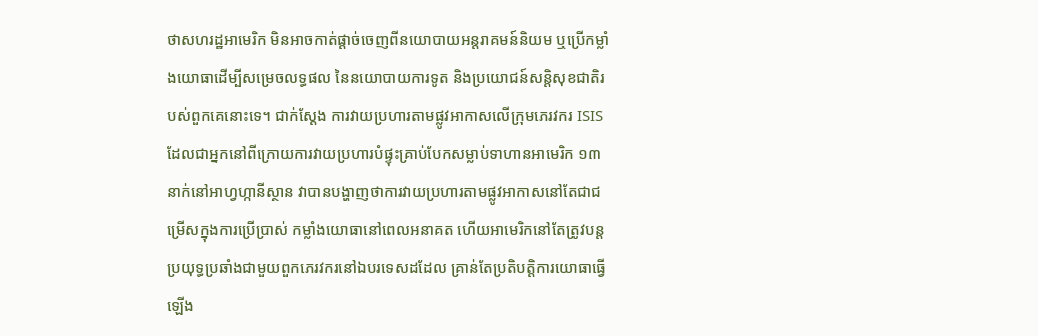ថាសហរដ្ឋអាមេរិក មិនអាចកាត់ផ្ដាច់ចេញពីនយោបាយអន្តរាគមន៍និយម ឬប្រើកម្លាំងយោធាដើម្បីសម្រេចលទ្ធផល នៃនយោបាយការទូត និងប្រយោជន៍សន្តិសុខជាតិរបស់ពួកគេនោះទេ។ ជាក់ស្ដែង ការវាយប្រហារតាមផ្លូវអាកាសលើក្រុមភេរវករ ISIS ដែលជាអ្នកនៅពីក្រោយការវាយប្រហារបំផ្ទុះគ្រាប់បែកសម្លាប់ទាហានអាមេរិក ១៣នាក់នៅអាហ្វហ្កានីស្ថាន វាបានបង្ហាញថាការវាយប្រហារតាមផ្លូវអាកាសនៅតែជាជម្រើសក្នុងការប្រើប្រាស់ កម្លាំងយោធានៅពេលអនាគត ហើយអាមេរិកនៅតែត្រូវបន្តប្រយុទ្ធប្រឆាំងជាមួយពួកភេរវករនៅឯបរទេសដដែល គ្រាន់តែប្រតិបត្តិការយោធាធ្វើឡើង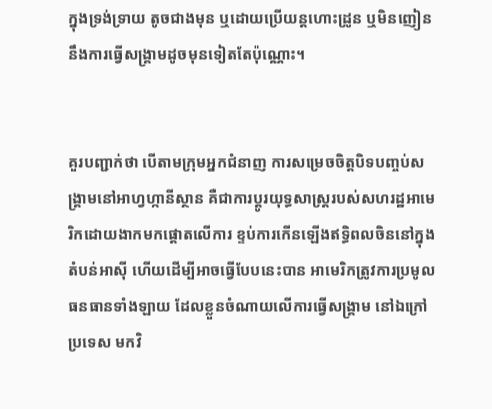ក្នុងទ្រង់ទ្រាយ តូចជាងមុន ឬដោយប្រើយន្ដហោះដ្រូន ឬមិនញៀននឹងការធ្វើសង្រ្គាមដូចមុនទៀតតែប៉ុណ្ណោះ។


គួរបញ្ជាក់ថា បើតាមក្រុមអ្នកជំនាញ ការសម្រេចចិត្តបិទបញ្ចប់សង្រ្គាមនៅអាហ្វហ្កានីស្ថាន គឺជាការប្ដូរយុទ្ធសាស្ត្ររបស់សហរដ្ឋអាមេរិកដោយងាកមកផ្ដោតលើការ ខ្ទប់ការកើនឡើងឥទ្ធិពលចិននៅក្នុងតំបន់អាស៊ី ហើយដើម្បីអាចធ្វើបែបនេះបាន អាមេរិកត្រូវការប្រមូលធនធានទាំងឡាយ ដែលខ្លួនចំណាយលើការធ្វើសង្រ្គាម នៅឯក្រៅប្រទេស មកវិ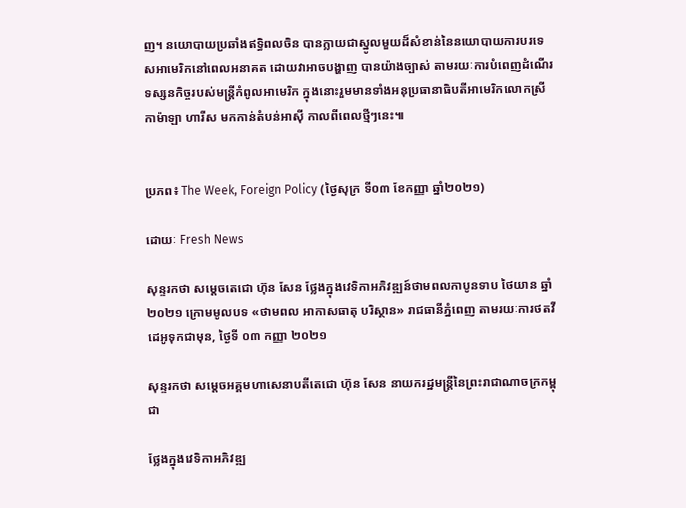ញ។ នយោបាយប្រឆាំងឥទ្ធិពលចិន បានក្លាយជាស្នូលមួយដ៏សំខាន់នៃនយោបាយការបរទេសអាមេរិកនៅពេលអនាគត ដោយវាអាចបង្ហាញ បានយ៉ាងច្បាស់ តាមរយៈការបំពេញដំណើរទស្សនកិច្ចរបស់មន្ត្រីកំពូលអាមេរិក ក្នុងនោះរួមមានទាំងអនុប្រធានាធិបតីអាមេរិកលោកស្រី កាម៉ាឡា ហារីស មកកាន់តំបន់អាស៊ី កាលពីពេលថ្មីៗនេះ៕


ប្រភព៖ The Week, Foreign Policy (ថ្ងៃសុក្រ ទី០៣ ខែកញ្ញា ឆ្នាំ២០២១)

ដោយៈ Fresh News

សុន្ទរកថា សម្តេចតេជោ ហ៊ុន សែន ថ្លែងក្នុងវេទិកាអភិវឌ្ឍន៍ថាមពលកាបូនទាប ថៃយាន ឆ្នាំ ២០២១ ក្រោមមូលបទ «ថាមពល អាកាសធាតុ បរិស្ថាន» រាជធានីភ្នំពេញ តាមរយៈការថតវីដេអូទុកជាមុន, ថ្ងៃទី ០៣ កញ្ញា ២០២១

សុន្ទរកថា សម្តេចអគ្គមហាសេនាបតីតេជោ ហ៊ុន សែន នាយករដ្ឋមន្ត្រីនៃព្រះរាជាណាចក្រកម្ពុជា

ថ្លែងក្នុងវេទិកាអភិវឌ្ឍ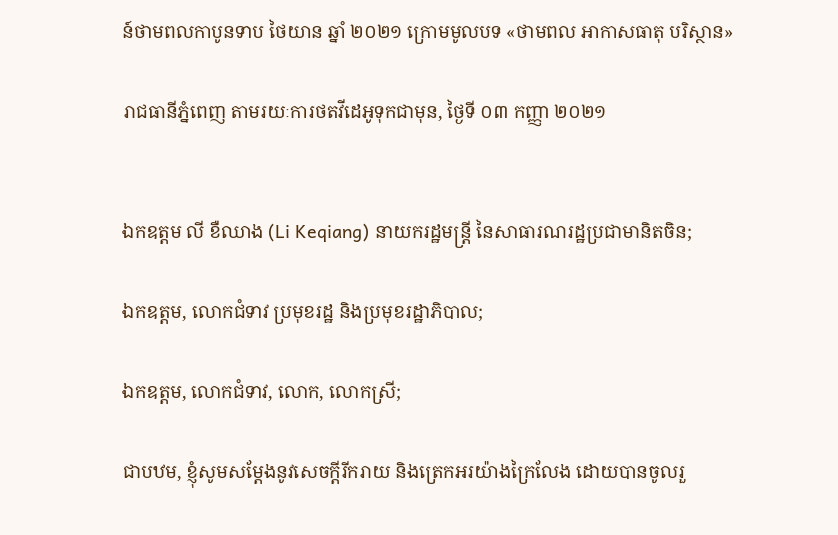ន៍ថាមពលកាបូនទាប ថៃយាន ឆ្នាំ ២០២១ ក្រោមមូលបទ «ថាមពល អាកាសធាតុ បរិស្ថាន»

រាជធានីភ្នំពេញ តាមរយៈការថតវីដេអូទុកជាមុន, ថ្ងៃទី ០៣ កញ្ញា ២០២១


ឯកឧត្តម លី ខឺឈាង (Li Keqiang) នាយករដ្ឋមន្ត្រី នៃសាធារណរដ្ឋប្រជាមានិតចិន;

ឯកឧត្តម, លោកជំទាវ ប្រមុខរដ្ឋ និងប្រមុខរដ្ឋាភិបាល;

ឯកឧត្តម, លោកជំទាវ, លោក, លោកស្រី;

ជាបឋម, ខ្ញុំសូមសម្តែងនូវសេចក្តីរីករាយ និងត្រេកអរយ៉ាងក្រៃលែង ដោយបានចូលរួ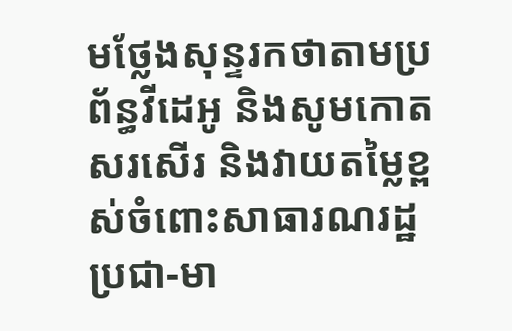មថ្លែងសុន្ទរកថាតាមប្រព័ន្ធវីដេអូ និងសូមកោតសរសើរ និងវាយតម្លៃខ្ពស់ចំពោះសាធារណរដ្ឋប្រជា-មា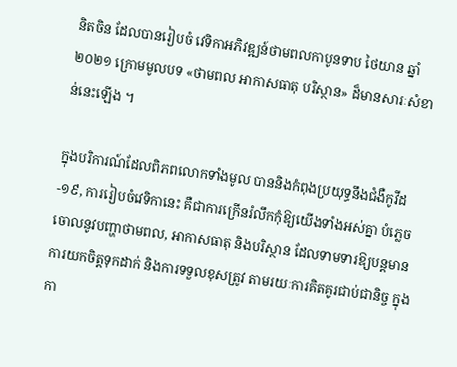និតចិន ដែលបានរៀបចំ វេទិកាអភិវឌ្ឍន៍ថាមពលកាបូនទាប ថៃយាន ឆ្នាំ ២០២១ ក្រោមមូលបទ «ថាមពល អាកាសធាតុ បរិស្ថាន» ដ៏មានសារៈសំខាន់នេះឡើង ។

ក្នុងបរិការណ៍ដែលពិភពលោកទាំងមូល បាននិងកំពុងប្រយុទ្ធនឹងជំងឺកូវីដ-១៩, ការរៀបចំវេទិកានេះ គឺជាការក្រើនរំលឹកកុំឱ្យយើងទាំងអស់គ្នា បំភ្លេចចោលនូវបញ្ហាថាមពល, អាកាសធាតុ និងបរិស្ថាន ដែលទាមទារឱ្យបន្តមានការយកចិត្តទុកដាក់ និងការទទួលខុសត្រូវ តាមរយៈការគិតគូរជាប់ជានិច្ច ក្នុងកា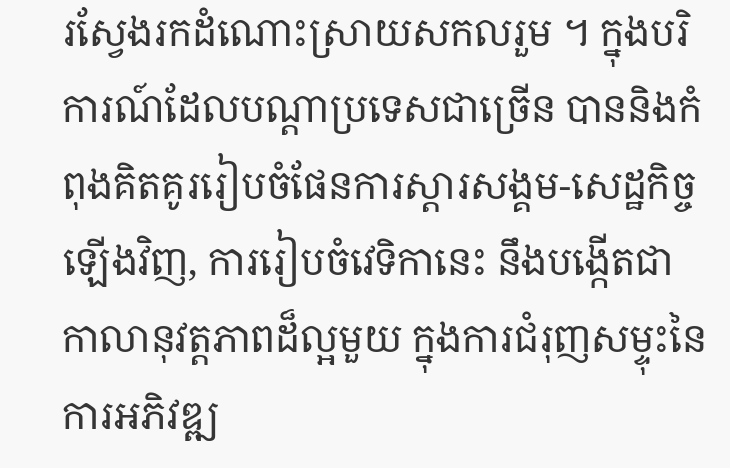រស្វែងរកដំណោះស្រាយសកលរួម ។ ក្នុងបរិការណ៍ដែលបណ្តាប្រទេសជាច្រើន បាននិងកំពុងគិតគូររៀបចំផែនការស្តារសង្គម-សេដ្ឋកិច្ចឡើងវិញ, ការរៀបចំវេទិកានេះ នឹងបង្កើតជាកាលានុវត្តភាពដ៏ល្អមួយ ក្នុងការជំរុញសម្ទុះនៃការអភិវឌ្ឍ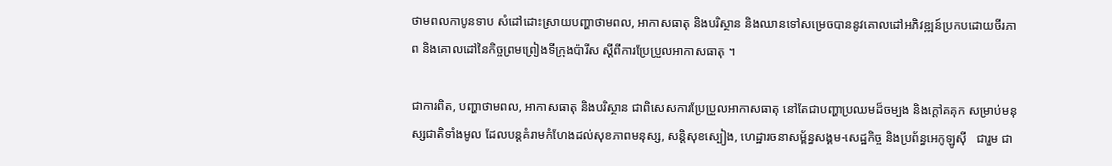ថាមពលកាបូនទាប សំដៅដោះស្រាយបញ្ហាថាមពល, អាកាសធាតុ និងបរិស្ថាន និងឈានទៅសម្រេចបាននូវគោលដៅអភិវឌ្ឍន៍ប្រកបដោយចីរភាព និងគោលដៅនៃកិច្ចព្រមព្រៀងទីក្រុងប៉ារីស ស្ដីពីការប្រែប្រួលអាកាសធាតុ ។

ជាការពិត, បញ្ហាថាមពល, អាកាសធាតុ និងបរិស្ថាន ជាពិសេសការប្រែប្រួលអាកាសធាតុ នៅតែជាបញ្ហាប្រឈមដ៏ចម្បង និងក្ដៅគគុក សម្រាប់មនុស្សជាតិទាំងមូល ដែលបន្តគំរាមកំហែងដល់សុខភាពមនុស្ស, សន្តិសុខស្បៀង, ហេដ្ឋារចនាសម្ព័ន្ធសង្គម-សេដ្ឋកិច្ច និងប្រព័ន្ធអេកូឡូស៊ី   ជារួម ជា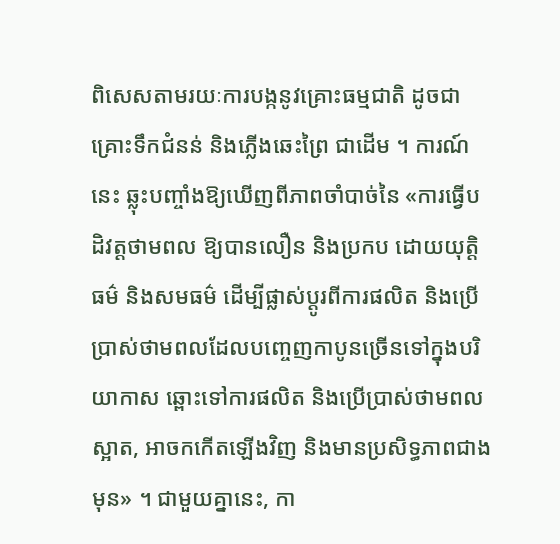ពិសេសតាមរយៈការបង្កនូវគ្រោះធម្មជាតិ ដូចជាគ្រោះទឹកជំនន់ និងភ្លើងឆេះព្រៃ ជាដើម ។ ការណ៍នេះ ឆ្លុះបញ្ចាំងឱ្យឃើញពីភាពចាំបាច់នៃ «ការធ្វើបដិវត្តថាមពល ឱ្យបានលឿន និងប្រកប ដោយយុត្តិធម៌ និងសមធម៌ ដើម្បីផ្លាស់ប្តូរពីការផលិត និងប្រើប្រាស់ថាមពលដែលបញ្ចេញកាបូនច្រើនទៅក្នុងបរិយាកាស ឆ្ពោះទៅការផលិត និងប្រើប្រាស់ថាមពលស្អាត, អាចកកើតឡើងវិញ និងមានប្រសិទ្ធភាពជាងមុន» ។ ជាមួយគ្នានេះ, កា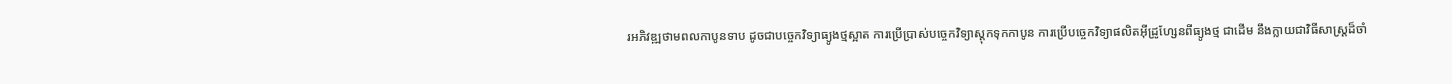រអភិវឌ្ឍថាមពលកាបូនទាប ដូចជាបច្ចេកវិទ្យាធ្យូងថ្មស្អាត ការប្រើប្រាស់បច្ចេកវិទ្យាស្តុកទុកកាបូន ការប្រើបច្ចេកវិទ្យាផលិតអ៊ីដ្រូហ្សែនពីធ្យូងថ្ម ជាដើម នឹងក្លាយជាវិធីសាស្ត្រដ៏ចាំ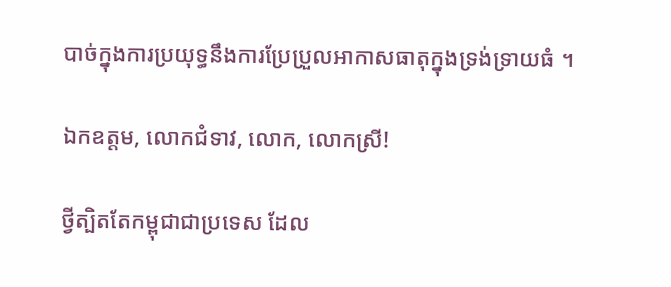បាច់ក្នុងការប្រយុទ្ធនឹងការប្រែប្រួលអាកាសធាតុក្នុងទ្រង់ទ្រាយធំ ។

ឯកឧត្តម, លោកជំទាវ, លោក, លោកស្រី!

ថ្វីត្បិតតែកម្ពុជាជាប្រទេស ដែល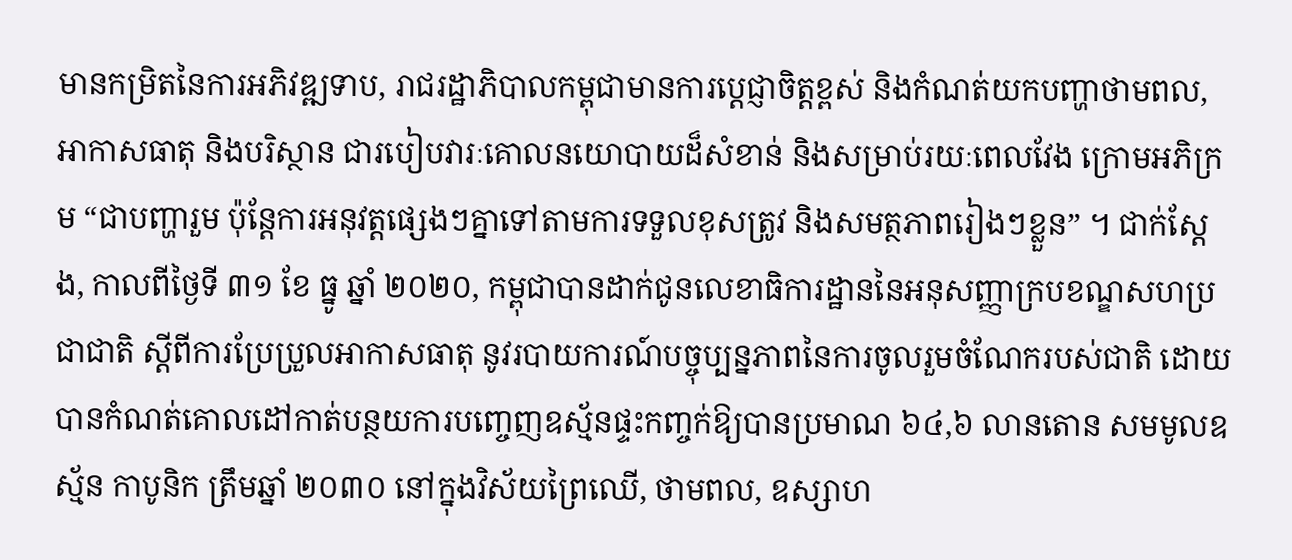មានកម្រិតនៃការអភិវឌ្ឍទាប, រាជរដ្ឋាភិបាលកម្ពុជាមានការប្តេជ្ញាចិត្តខ្ពស់ និងកំណត់យកបញ្ហាថាមពល, អាកាសធាតុ និងបរិស្ថាន ជារបៀបវារៈគោលនយោបាយដ៏សំខាន់ និងសម្រាប់រយៈពេលវែង ក្រោមអភិក្រម “ជាបញ្ហារួម ប៉ុន្តែការអនុវត្តផ្សេងៗគ្នាទៅតាមការទទួលខុសត្រូវ និងសមត្ថភាពរៀងៗខ្លួន” ។ ជាក់ស្តែង, កាលពីថ្ងៃទី ៣១ ខែ ធ្នូ ឆ្នាំ ២០២០, កម្ពុជាបានដាក់ជូនលេខាធិការដ្ឋាននៃអនុសញ្ញាក្របខណ្ឌសហប្រជាជាតិ ស្តីពីការប្រែប្រួលអាកាសធាតុ នូវរបាយការណ៍បច្ចុប្បន្នភាពនៃការចូលរួមចំណែករបស់ជាតិ ដោយបានកំណត់គោលដៅកាត់បន្ថយការបញ្ចេញឧស្ម័នផ្ទះកញ្ចក់ឱ្យបានប្រមាណ ៦៤,៦ លានតោន សមមូលឧស្ម័ន កាបូនិក ត្រឹមឆ្នាំ ២០៣០ នៅក្នុងវិស័យព្រៃឈើ, ថាមពល, ឧស្សាហ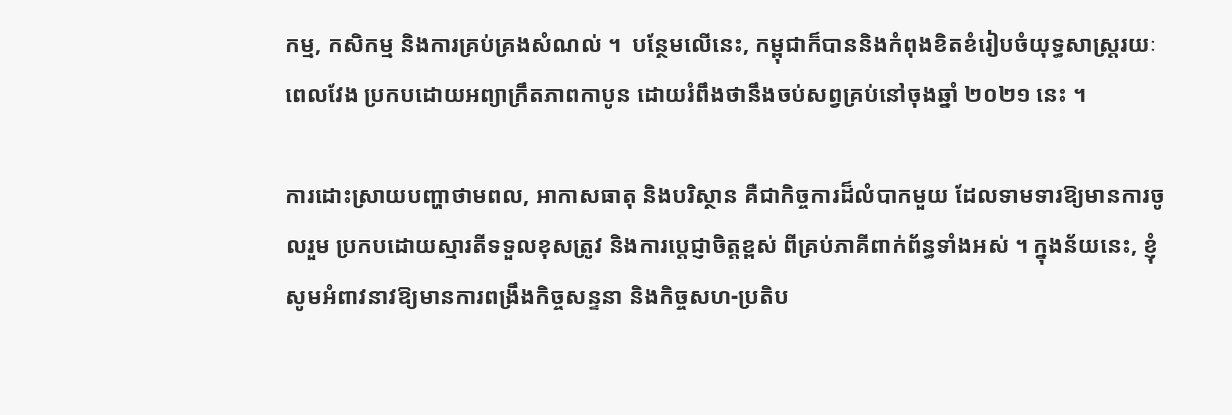កម្ម, កសិកម្ម និងការគ្រប់គ្រងសំណល់ ។  បន្ថែមលើនេះ, កម្ពុជាក៏បាននិងកំពុងខិតខំរៀបចំយុទ្ធសាស្ត្ររយៈពេលវែង ប្រកបដោយអព្យាក្រឹតភាពកាបូន ដោយរំពឹងថានឹងចប់សព្វគ្រប់នៅចុងឆ្នាំ ២០២១ នេះ ។

ការដោះស្រាយបញ្ហាថាមពល, អាកាសធាតុ និងបរិស្ថាន គឺជាកិច្ចការដ៏លំបាកមួយ ដែលទាមទារឱ្យមានការចូលរួម ប្រកបដោយស្មារតីទទួលខុសត្រូវ និងការប្តេជ្ញាចិត្តខ្ពស់ ពីគ្រប់ភាគីពាក់ព័ន្ធទាំងអស់ ។ ក្នុងន័យនេះ, ខ្ញុំសូមអំពាវនាវឱ្យមានការពង្រឹងកិច្ចសន្ទនា និងកិច្ចសហ-ប្រតិប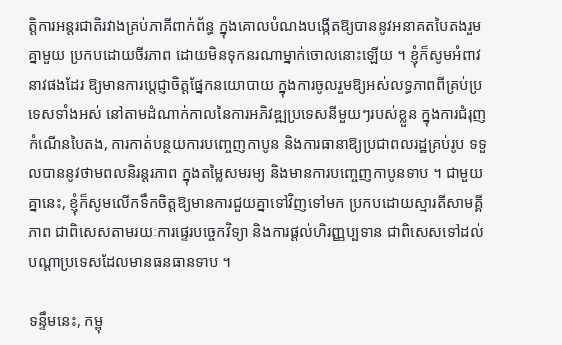ត្តិការអន្តរជាតិរវាងគ្រប់ភាគីពាក់ព័ន្ធ ក្នុងគោលបំណងបង្កើតឱ្យបាននូវអនាគតបៃតងរួមគ្នាមួយ ប្រកបដោយចីរភាព ដោយមិនទុកនរណាម្នាក់ចោលនោះឡើយ ។ ខ្ញុំក៏សូមអំពាវនាវផងដែរ ឱ្យមានការប្តេជ្ញាចិត្តផ្នែកនយោបាយ ក្នុងការចូលរួមឱ្យអស់លទ្ធភាពពីគ្រប់ប្រទេសទាំងអស់ នៅតាមដំណាក់កាលនៃការអភិវឌ្ឍប្រទេសនីមួយៗរបស់ខ្លួន ក្នុងការជំរុញកំណើនបៃតង, ការកាត់បន្ថយការបញ្ចេញកាបូន និងការធានាឱ្យប្រជាពលរដ្ឋគ្រប់រូប ទទួលបាននូវថាមពលនិរន្តរភាព ក្នុងតម្លៃសមរម្យ និងមានការបញ្ចេញកាបូនទាប ។ ជាមួយគ្នានេះ, ខ្ញុំក៏សូមលើកទឹកចិត្តឱ្យមានការជួយគ្នាទៅវិញទៅមក ប្រកបដោយស្មារតីសាមគ្គីភាព ជាពិសេសតាមរយៈការផ្ទេរបច្ចេកវិទ្យា និងការផ្តល់ហិរញ្ញប្បទាន ជាពិសេសទៅដល់បណ្តាប្រទេសដែលមានធនធានទាប ។

ទន្ទឹមនេះ, កម្ពុ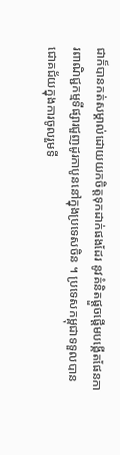ជាក៏បានកត់សម្គាល់ដោយយកចិត្តទុកដាក់ផងដែរ នូវគំនិតផ្តួចផ្តើមបង្កើតផែនការពាណិជ្ជកម្មទីផ្សារជួញដូរកាបូននៅក្នុងប្រទេសចិន ។ ប្រទេសកម្ពុជាទទួលបានជោគជ័យក្នុងការចូលរួមទី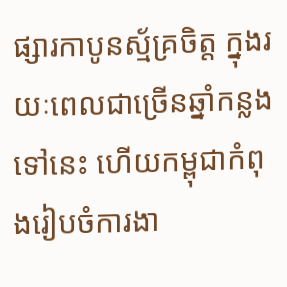ផ្សារកាបូនស្ម័គ្រចិត្ត ក្នុងរយៈពេលជាច្រើនឆ្នាំកន្លងទៅនេះ ហើយកម្ពុជាកំពុងរៀបចំការងា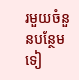រមួយចំនួនបន្ថែមទៀ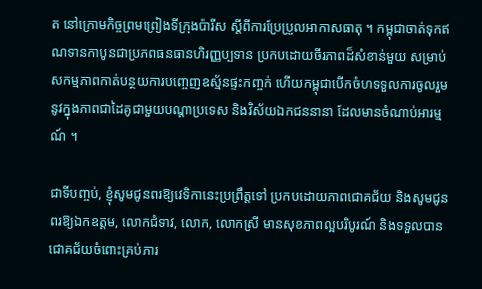ត នៅក្រោមកិច្ចព្រមព្រៀងទីក្រុងប៉ារីស ស្តីពីការប្រែប្រួលអាកាសធាតុ ។ កម្ពុជាចាត់ទុកឥណទានកាបូនជាប្រភពធនធានហិរញ្ញប្បទាន ប្រកបដោយចីរភាពដ៏សំខាន់មួយ សម្រាប់សកម្មភាពកាត់បន្ថយការបញ្ចេញឧស្ម័នផ្ទះកញ្ចក់ ហើយកម្ពុជាបើកចំហទទួលការចូលរួមនូវក្នុងភាពជាដៃគូជាមួយបណ្តាប្រទេស និងវិស័យឯកជននានា ដែលមានចំណាប់អារម្មណ៍ ។

ជាទីបញ្ចប់, ខ្ញុំសូមជូនពរឱ្យវេទិកានេះប្រព្រឹត្តទៅ ប្រកបដោយភាពជោគជ័យ និងសូមជូនពរឱ្យឯកឧត្តម, លោកជំទាវ, លោក, លោកស្រី មានសុខភាពល្អបរិបូរណ៍ និងទទួលបានជោគជ័យចំពោះគ្រប់ភារ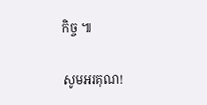កិច្ច ៕

សូមអរគុណ!